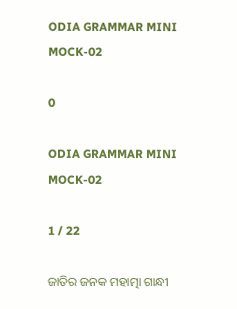ODIA GRAMMAR MINI MOCK-02

0

ODIA GRAMMAR MINI MOCK-02

1 / 22

ଜାତିର ଜନକ ମହାତ୍ମା ଗାନ୍ଧୀ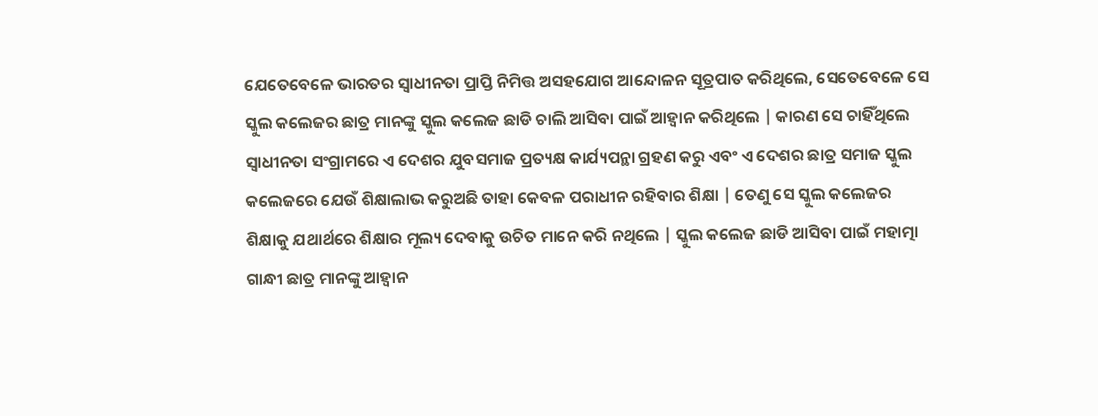ଯେତେବେଳେ ଭାରତର ସ୍ୱାଧୀନତା ପ୍ରାପ୍ତି ନିମିତ୍ତ ଅସହଯୋଗ ଆନ୍ଦୋଳନ ସୂତ୍ରପାତ କରିଥିଲେ, ସେତେବେଳେ ସେ ସ୍କୁଲ କଲେଜର ଛାତ୍ର ମାନଙ୍କୁ ସ୍କୁଲ କଲେଜ ଛାଡି ଚାଲି ଆସିବା ପାଇଁ ଆହ୍ୱାନ କରିଥିଲେ | କାରଣ ସେ ଚାହିଁଥିଲେ ସ୍ୱାଧୀନତା ସଂଗ୍ରାମରେ ଏ ଦେଶର ଯୁବସମାଜ ପ୍ରତ୍ୟକ୍ଷ କାର୍ଯ୍ୟପନ୍ଥା ଗ୍ରହଣ କରୁ ଏବଂ ଏ ଦେଶର ଛାତ୍ର ସମାଜ ସ୍କୁଲ କଲେଜରେ ଯେଉଁ ଶିକ୍ଷାଲାଭ କରୁଅଛି ତାହା କେବଳ ପରାଧୀନ ରହିବାର ଶିକ୍ଷା | ତେଣୁ ସେ ସ୍କୁଲ କଲେଜର ଶିକ୍ଷାକୁ ଯଥାର୍ଥରେ ଶିକ୍ଷାର ମୂଲ୍ୟ ଦେବାକୁ ଉଚିତ ମାନେ କରି ନଥିଲେ | ସ୍କୁଲ କଲେଜ ଛାଡି ଆସିବା ପାଇଁ ମହାତ୍ମା ଗାନ୍ଧୀ ଛାତ୍ର ମାନଙ୍କୁ ଆହ୍ୱାନ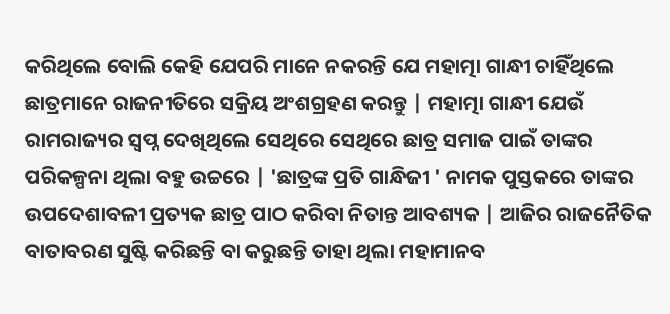କରିଥିଲେ ବୋଲି କେହି ଯେପରି ମାନେ ନକରନ୍ତି ଯେ ମହାତ୍ମା ଗାନ୍ଧୀ ଚାହିଁଥିଲେ ଛାତ୍ରମାନେ ରାଜନୀତିରେ ସକ୍ରିୟ ଅଂଶଗ୍ରହଣ କରନ୍ତୁ | ମହାତ୍ମା ଗାନ୍ଧୀ ଯେଉଁ ରାମରାଜ୍ୟର ସ୍ୱପ୍ନ ଦେଖିଥିଲେ ସେଥିରେ ସେଥିରେ ଛାତ୍ର ସମାଜ ପାଇଁ ତାଙ୍କର ପରିକଳ୍ପନା ଥିଲା ବହୁ ଉଚ୍ଚରେ | 'ଛାତ୍ରଙ୍କ ପ୍ରତି ଗାନ୍ଧିଜୀ ' ନାମକ ପୁସ୍ତକରେ ତାଙ୍କର ଉପଦେଶାବଳୀ ପ୍ରତ୍ୟକ ଛାତ୍ର ପାଠ କରିବା ନିତାନ୍ତ ଆବଶ୍ୟକ | ଆଜିର ରାଜନୈତିକ ବାତାବରଣ ସୁଷ୍ଟି କରିଛନ୍ତି ବା କରୁଛନ୍ତି ତାହା ଥିଲା ମହାମାନବ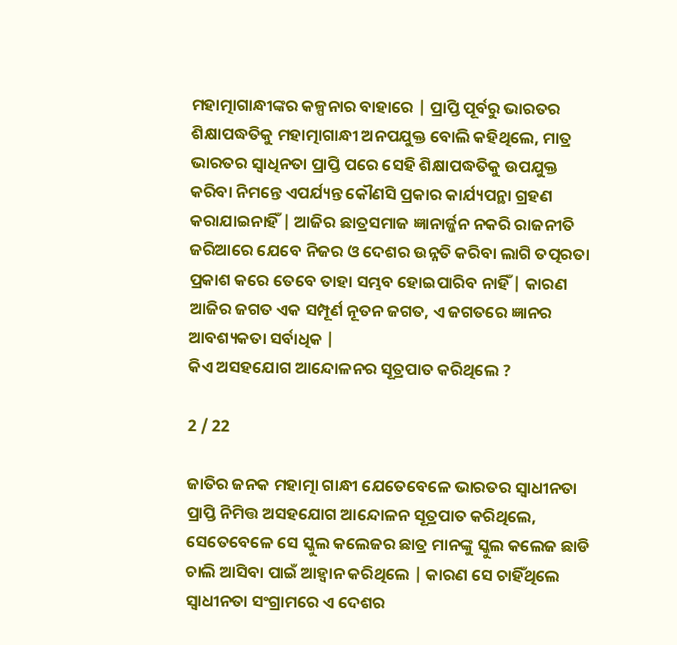ମହାତ୍ମାଗାନ୍ଧୀଙ୍କର କଳ୍ପନାର ବାହାରେ | ପ୍ରାପ୍ତି ପୂର୍ବରୁ ଭାରତର ଶିକ୍ଷାପଦ୍ଧତିକୁ ମହାତ୍ମାଗାନ୍ଧୀ ଅନପଯୁକ୍ତ ବୋଲି କହିଥିଲେ, ମାତ୍ର ଭାରତର ସ୍ୱାଧିନତା ପ୍ରାପ୍ତି ପରେ ସେହି ଶିକ୍ଷାପଦ୍ଧତିକୁ ଉପଯୁକ୍ତ କରିବା ନିମନ୍ତେ ଏପର୍ଯ୍ୟନ୍ତ କୌଣସି ପ୍ରକାର କାର୍ଯ୍ୟପନ୍ଥା ଗ୍ରହଣ କରାଯାଇନାହିଁ | ଆଜିର ଛାତ୍ରସମାଜ ଜ୍ଞାନାର୍ଜ୍ଜନ ନକରି ରାଜନୀତି ଜରିଆରେ ଯେବେ ନିଜର ଓ ଦେଶର ଉନ୍ନତି କରିବା ଲାଗି ତତ୍ପରତା ପ୍ରକାଶ କରେ ତେବେ ତାହା ସମ୍ଭବ ହୋଇପାରିବ ନାହିଁ | କାରଣ ଆଜିର ଜଗତ ଏକ ସମ୍ପୂର୍ଣ ନୂତନ ଜଗତ, ଏ ଜଗତରେ ଜ୍ଞାନର ଆବଶ୍ୟକତା ସର୍ବାଧିକ |
କିଏ ଅସହଯୋଗ ଆନ୍ଦୋଳନର ସୂତ୍ରପାତ କରିଥିଲେ ?

2 / 22

ଜାତିର ଜନକ ମହାତ୍ମା ଗାନ୍ଧୀ ଯେତେବେଳେ ଭାରତର ସ୍ୱାଧୀନତା ପ୍ରାପ୍ତି ନିମିତ୍ତ ଅସହଯୋଗ ଆନ୍ଦୋଳନ ସୂତ୍ରପାତ କରିଥିଲେ, ସେତେବେଳେ ସେ ସ୍କୁଲ କଲେଜର ଛାତ୍ର ମାନଙ୍କୁ ସ୍କୁଲ କଲେଜ ଛାଡି ଚାଲି ଆସିବା ପାଇଁ ଆହ୍ୱାନ କରିଥିଲେ | କାରଣ ସେ ଚାହିଁଥିଲେ ସ୍ୱାଧୀନତା ସଂଗ୍ରାମରେ ଏ ଦେଶର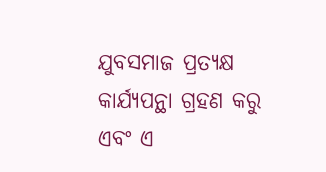ଯୁବସମାଜ ପ୍ରତ୍ୟକ୍ଷ କାର୍ଯ୍ୟପନ୍ଥା ଗ୍ରହଣ କରୁ ଏବଂ ଏ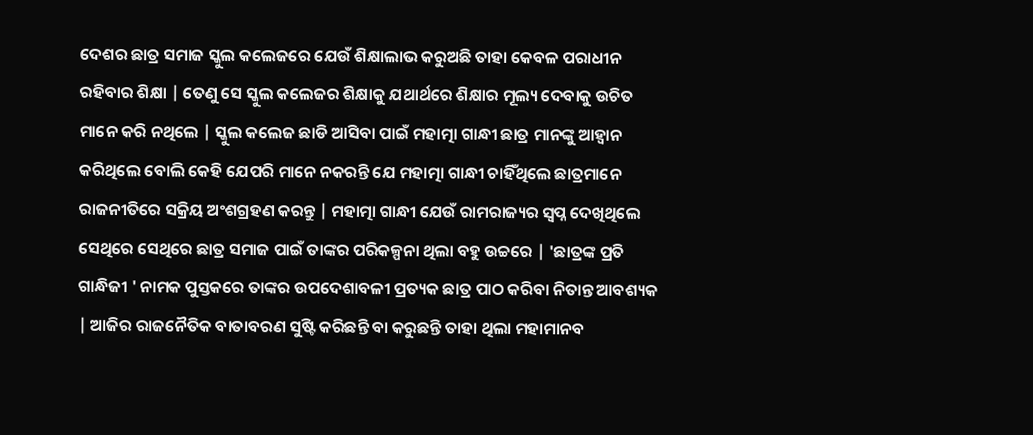ଦେଶର ଛାତ୍ର ସମାଜ ସ୍କୁଲ କଲେଜରେ ଯେଉଁ ଶିକ୍ଷାଲାଭ କରୁଅଛି ତାହା କେବଳ ପରାଧୀନ ରହିବାର ଶିକ୍ଷା | ତେଣୁ ସେ ସ୍କୁଲ କଲେଜର ଶିକ୍ଷାକୁ ଯଥାର୍ଥରେ ଶିକ୍ଷାର ମୂଲ୍ୟ ଦେବାକୁ ଉଚିତ ମାନେ କରି ନଥିଲେ | ସ୍କୁଲ କଲେଜ ଛାଡି ଆସିବା ପାଇଁ ମହାତ୍ମା ଗାନ୍ଧୀ ଛାତ୍ର ମାନଙ୍କୁ ଆହ୍ୱାନ କରିଥିଲେ ବୋଲି କେହି ଯେପରି ମାନେ ନକରନ୍ତି ଯେ ମହାତ୍ମା ଗାନ୍ଧୀ ଚାହିଁଥିଲେ ଛାତ୍ରମାନେ ରାଜନୀତିରେ ସକ୍ରିୟ ଅଂଶଗ୍ରହଣ କରନ୍ତୁ | ମହାତ୍ମା ଗାନ୍ଧୀ ଯେଉଁ ରାମରାଜ୍ୟର ସ୍ୱପ୍ନ ଦେଖିଥିଲେ ସେଥିରେ ସେଥିରେ ଛାତ୍ର ସମାଜ ପାଇଁ ତାଙ୍କର ପରିକଳ୍ପନା ଥିଲା ବହୁ ଉଚ୍ଚରେ | 'ଛାତ୍ରଙ୍କ ପ୍ରତି ଗାନ୍ଧିଜୀ ' ନାମକ ପୁସ୍ତକରେ ତାଙ୍କର ଉପଦେଶାବଳୀ ପ୍ରତ୍ୟକ ଛାତ୍ର ପାଠ କରିବା ନିତାନ୍ତ ଆବଶ୍ୟକ | ଆଜିର ରାଜନୈତିକ ବାତାବରଣ ସୁଷ୍ଟି କରିଛନ୍ତି ବା କରୁଛନ୍ତି ତାହା ଥିଲା ମହାମାନବ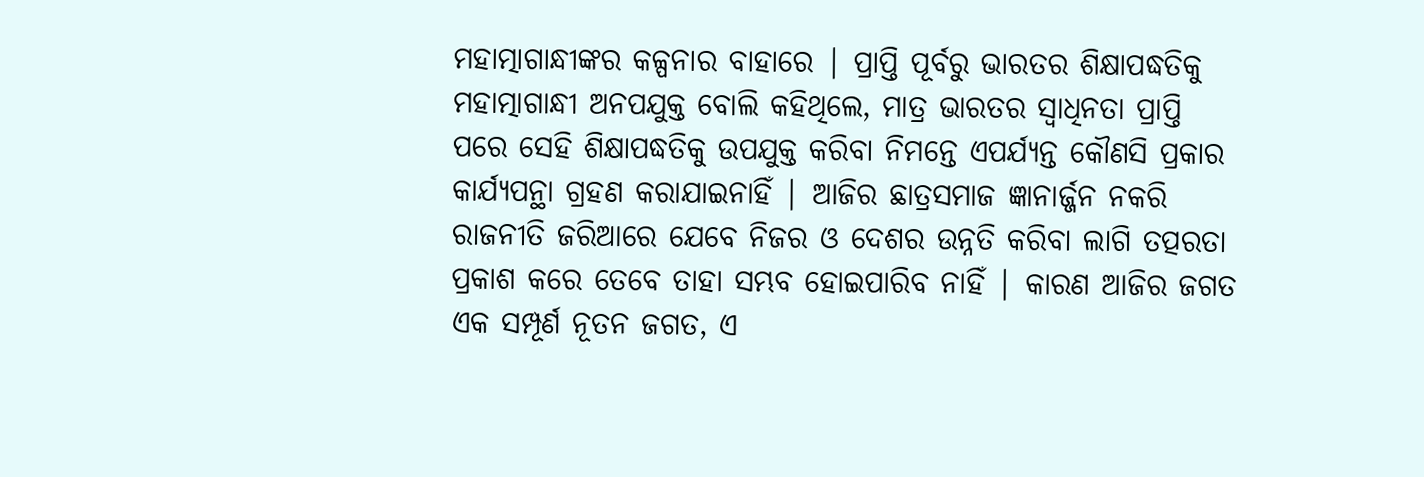ମହାତ୍ମାଗାନ୍ଧୀଙ୍କର କଳ୍ପନାର ବାହାରେ | ପ୍ରାପ୍ତି ପୂର୍ବରୁ ଭାରତର ଶିକ୍ଷାପଦ୍ଧତିକୁ ମହାତ୍ମାଗାନ୍ଧୀ ଅନପଯୁକ୍ତ ବୋଲି କହିଥିଲେ, ମାତ୍ର ଭାରତର ସ୍ୱାଧିନତା ପ୍ରାପ୍ତି ପରେ ସେହି ଶିକ୍ଷାପଦ୍ଧତିକୁ ଉପଯୁକ୍ତ କରିବା ନିମନ୍ତେ ଏପର୍ଯ୍ୟନ୍ତ କୌଣସି ପ୍ରକାର କାର୍ଯ୍ୟପନ୍ଥା ଗ୍ରହଣ କରାଯାଇନାହିଁ | ଆଜିର ଛାତ୍ରସମାଜ ଜ୍ଞାନାର୍ଜ୍ଜନ ନକରି ରାଜନୀତି ଜରିଆରେ ଯେବେ ନିଜର ଓ ଦେଶର ଉନ୍ନତି କରିବା ଲାଗି ତତ୍ପରତା ପ୍ରକାଶ କରେ ତେବେ ତାହା ସମ୍ଭବ ହୋଇପାରିବ ନାହିଁ | କାରଣ ଆଜିର ଜଗତ ଏକ ସମ୍ପୂର୍ଣ ନୂତନ ଜଗତ, ଏ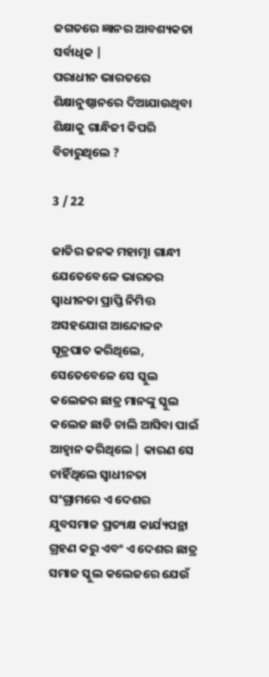ଜଗତରେ ଜ୍ଞାନର ଆବଶ୍ୟକତା ସର୍ବାଧିକ |
ପରାଧୀନ ଭାରତରେ ଶିକ୍ଷାନୁଷ୍ଠାନରେ ଦିଆଯାଉଥିବା ଶିକ୍ଷାକୁ ଗାନ୍ଧିଜୀ କିପରି ବିଚାରୁଥିଲେ ?

3 / 22

ଜାତିର ଜନକ ମହାତ୍ମା ଗାନ୍ଧୀ ଯେତେବେଳେ ଭାରତର ସ୍ୱାଧୀନତା ପ୍ରାପ୍ତି ନିମିତ୍ତ ଅସହଯୋଗ ଆନ୍ଦୋଳନ ସୂତ୍ରପାତ କରିଥିଲେ, ସେତେବେଳେ ସେ ସ୍କୁଲ କଲେଜର ଛାତ୍ର ମାନଙ୍କୁ ସ୍କୁଲ କଲେଜ ଛାଡି ଚାଲି ଆସିବା ପାଇଁ ଆହ୍ୱାନ କରିଥିଲେ | କାରଣ ସେ ଚାହିଁଥିଲେ ସ୍ୱାଧୀନତା ସଂଗ୍ରାମରେ ଏ ଦେଶର ଯୁବସମାଜ ପ୍ରତ୍ୟକ୍ଷ କାର୍ଯ୍ୟପନ୍ଥା ଗ୍ରହଣ କରୁ ଏବଂ ଏ ଦେଶର ଛାତ୍ର ସମାଜ ସ୍କୁଲ କଲେଜରେ ଯେଉଁ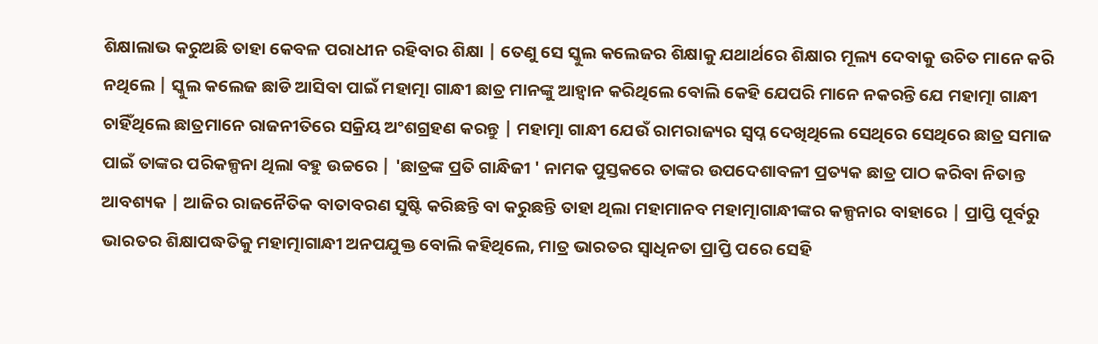ଶିକ୍ଷାଲାଭ କରୁଅଛି ତାହା କେବଳ ପରାଧୀନ ରହିବାର ଶିକ୍ଷା | ତେଣୁ ସେ ସ୍କୁଲ କଲେଜର ଶିକ୍ଷାକୁ ଯଥାର୍ଥରେ ଶିକ୍ଷାର ମୂଲ୍ୟ ଦେବାକୁ ଉଚିତ ମାନେ କରି ନଥିଲେ | ସ୍କୁଲ କଲେଜ ଛାଡି ଆସିବା ପାଇଁ ମହାତ୍ମା ଗାନ୍ଧୀ ଛାତ୍ର ମାନଙ୍କୁ ଆହ୍ୱାନ କରିଥିଲେ ବୋଲି କେହି ଯେପରି ମାନେ ନକରନ୍ତି ଯେ ମହାତ୍ମା ଗାନ୍ଧୀ ଚାହିଁଥିଲେ ଛାତ୍ରମାନେ ରାଜନୀତିରେ ସକ୍ରିୟ ଅଂଶଗ୍ରହଣ କରନ୍ତୁ | ମହାତ୍ମା ଗାନ୍ଧୀ ଯେଉଁ ରାମରାଜ୍ୟର ସ୍ୱପ୍ନ ଦେଖିଥିଲେ ସେଥିରେ ସେଥିରେ ଛାତ୍ର ସମାଜ ପାଇଁ ତାଙ୍କର ପରିକଳ୍ପନା ଥିଲା ବହୁ ଉଚ୍ଚରେ | 'ଛାତ୍ରଙ୍କ ପ୍ରତି ଗାନ୍ଧିଜୀ ' ନାମକ ପୁସ୍ତକରେ ତାଙ୍କର ଉପଦେଶାବଳୀ ପ୍ରତ୍ୟକ ଛାତ୍ର ପାଠ କରିବା ନିତାନ୍ତ ଆବଶ୍ୟକ | ଆଜିର ରାଜନୈତିକ ବାତାବରଣ ସୁଷ୍ଟି କରିଛନ୍ତି ବା କରୁଛନ୍ତି ତାହା ଥିଲା ମହାମାନବ ମହାତ୍ମାଗାନ୍ଧୀଙ୍କର କଳ୍ପନାର ବାହାରେ | ପ୍ରାପ୍ତି ପୂର୍ବରୁ ଭାରତର ଶିକ୍ଷାପଦ୍ଧତିକୁ ମହାତ୍ମାଗାନ୍ଧୀ ଅନପଯୁକ୍ତ ବୋଲି କହିଥିଲେ, ମାତ୍ର ଭାରତର ସ୍ୱାଧିନତା ପ୍ରାପ୍ତି ପରେ ସେହି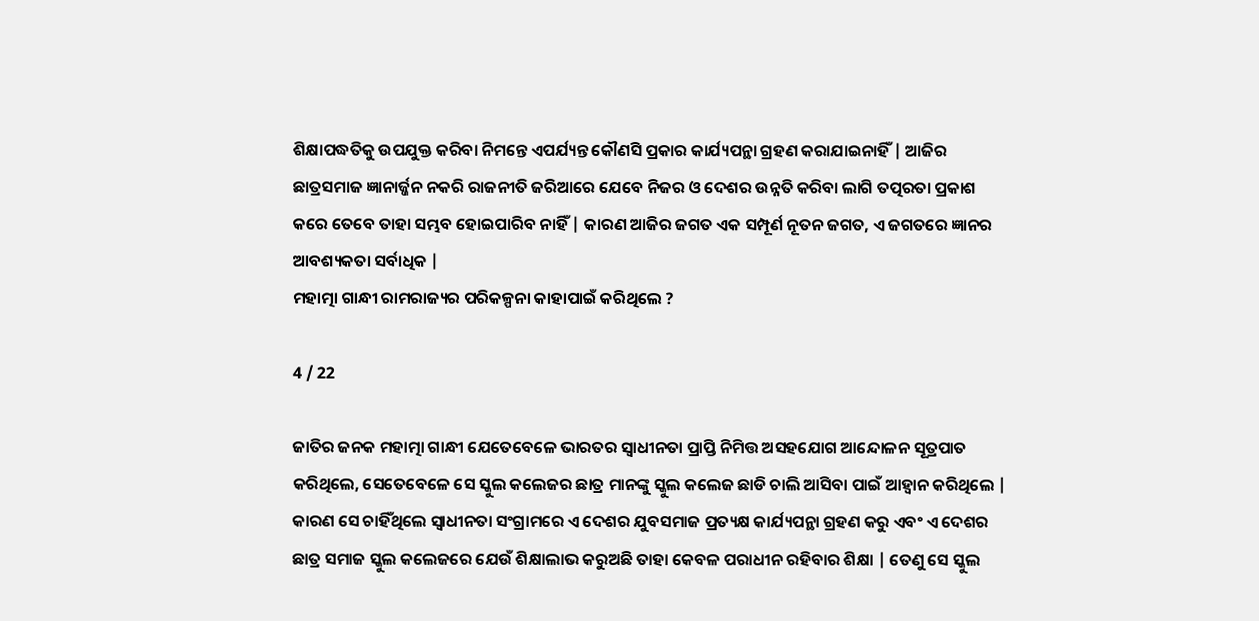ଶିକ୍ଷାପଦ୍ଧତିକୁ ଉପଯୁକ୍ତ କରିବା ନିମନ୍ତେ ଏପର୍ଯ୍ୟନ୍ତ କୌଣସି ପ୍ରକାର କାର୍ଯ୍ୟପନ୍ଥା ଗ୍ରହଣ କରାଯାଇନାହିଁ | ଆଜିର ଛାତ୍ରସମାଜ ଜ୍ଞାନାର୍ଜ୍ଜନ ନକରି ରାଜନୀତି ଜରିଆରେ ଯେବେ ନିଜର ଓ ଦେଶର ଉନ୍ନତି କରିବା ଲାଗି ତତ୍ପରତା ପ୍ରକାଶ କରେ ତେବେ ତାହା ସମ୍ଭବ ହୋଇପାରିବ ନାହିଁ | କାରଣ ଆଜିର ଜଗତ ଏକ ସମ୍ପୂର୍ଣ ନୂତନ ଜଗତ, ଏ ଜଗତରେ ଜ୍ଞାନର ଆବଶ୍ୟକତା ସର୍ବାଧିକ |
ମହାତ୍ମା ଗାନ୍ଧୀ ରାମରାଜ୍ୟର ପରିକଳ୍ପନା କାହାପାଇଁ କରିଥିଲେ ?

4 / 22

ଜାତିର ଜନକ ମହାତ୍ମା ଗାନ୍ଧୀ ଯେତେବେଳେ ଭାରତର ସ୍ୱାଧୀନତା ପ୍ରାପ୍ତି ନିମିତ୍ତ ଅସହଯୋଗ ଆନ୍ଦୋଳନ ସୂତ୍ରପାତ କରିଥିଲେ, ସେତେବେଳେ ସେ ସ୍କୁଲ କଲେଜର ଛାତ୍ର ମାନଙ୍କୁ ସ୍କୁଲ କଲେଜ ଛାଡି ଚାଲି ଆସିବା ପାଇଁ ଆହ୍ୱାନ କରିଥିଲେ | କାରଣ ସେ ଚାହିଁଥିଲେ ସ୍ୱାଧୀନତା ସଂଗ୍ରାମରେ ଏ ଦେଶର ଯୁବସମାଜ ପ୍ରତ୍ୟକ୍ଷ କାର୍ଯ୍ୟପନ୍ଥା ଗ୍ରହଣ କରୁ ଏବଂ ଏ ଦେଶର ଛାତ୍ର ସମାଜ ସ୍କୁଲ କଲେଜରେ ଯେଉଁ ଶିକ୍ଷାଲାଭ କରୁଅଛି ତାହା କେବଳ ପରାଧୀନ ରହିବାର ଶିକ୍ଷା | ତେଣୁ ସେ ସ୍କୁଲ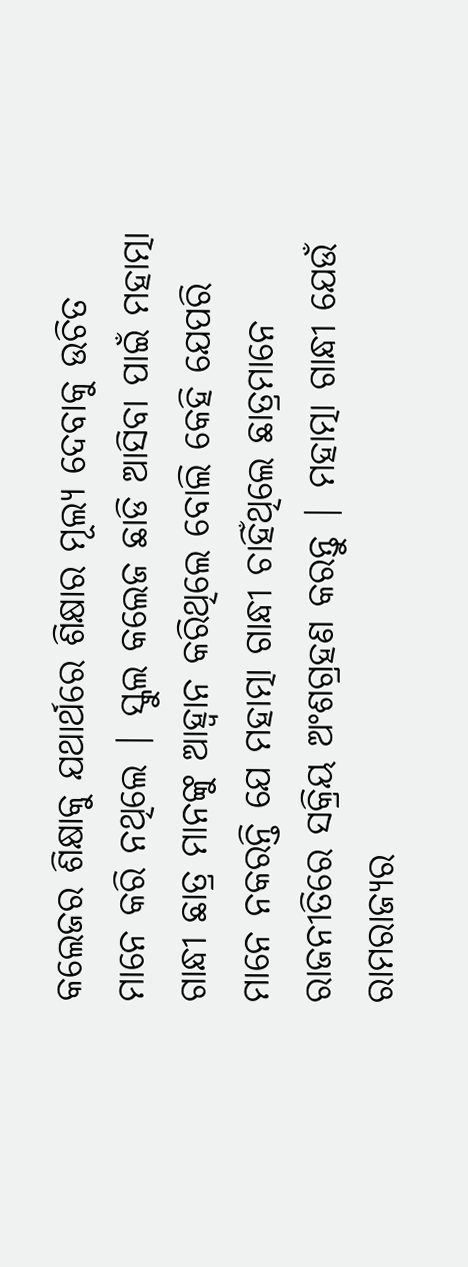କଲେଜର ଶିକ୍ଷାକୁ ଯଥାର୍ଥରେ ଶିକ୍ଷାର ମୂଲ୍ୟ ଦେବାକୁ ଉଚିତ ମାନେ କରି ନଥିଲେ | ସ୍କୁଲ କଲେଜ ଛାଡି ଆସିବା ପାଇଁ ମହାତ୍ମା ଗାନ୍ଧୀ ଛାତ୍ର ମାନଙ୍କୁ ଆହ୍ୱାନ କରିଥିଲେ ବୋଲି କେହି ଯେପରି ମାନେ ନକରନ୍ତି ଯେ ମହାତ୍ମା ଗାନ୍ଧୀ ଚାହିଁଥିଲେ ଛାତ୍ରମାନେ ରାଜନୀତିରେ ସକ୍ରିୟ ଅଂଶଗ୍ରହଣ କରନ୍ତୁ | ମହାତ୍ମା ଗାନ୍ଧୀ ଯେଉଁ ରାମରାଜ୍ୟର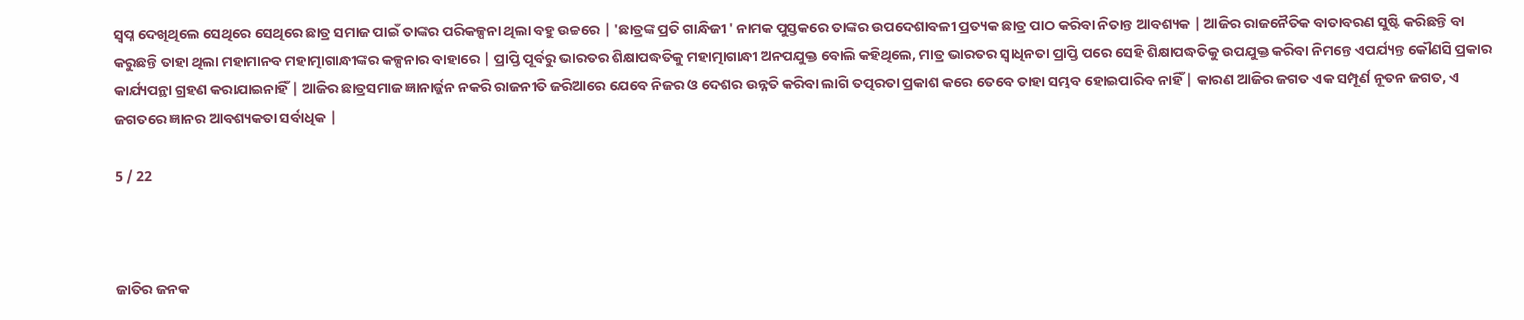ସ୍ୱପ୍ନ ଦେଖିଥିଲେ ସେଥିରେ ସେଥିରେ ଛାତ୍ର ସମାଜ ପାଇଁ ତାଙ୍କର ପରିକଳ୍ପନା ଥିଲା ବହୁ ଉଚ୍ଚରେ | 'ଛାତ୍ରଙ୍କ ପ୍ରତି ଗାନ୍ଧିଜୀ ' ନାମକ ପୁସ୍ତକରେ ତାଙ୍କର ଉପଦେଶାବଳୀ ପ୍ରତ୍ୟକ ଛାତ୍ର ପାଠ କରିବା ନିତାନ୍ତ ଆବଶ୍ୟକ | ଆଜିର ରାଜନୈତିକ ବାତାବରଣ ସୁଷ୍ଟି କରିଛନ୍ତି ବା କରୁଛନ୍ତି ତାହା ଥିଲା ମହାମାନବ ମହାତ୍ମାଗାନ୍ଧୀଙ୍କର କଳ୍ପନାର ବାହାରେ | ପ୍ରାପ୍ତି ପୂର୍ବରୁ ଭାରତର ଶିକ୍ଷାପଦ୍ଧତିକୁ ମହାତ୍ମାଗାନ୍ଧୀ ଅନପଯୁକ୍ତ ବୋଲି କହିଥିଲେ, ମାତ୍ର ଭାରତର ସ୍ୱାଧିନତା ପ୍ରାପ୍ତି ପରେ ସେହି ଶିକ୍ଷାପଦ୍ଧତିକୁ ଉପଯୁକ୍ତ କରିବା ନିମନ୍ତେ ଏପର୍ଯ୍ୟନ୍ତ କୌଣସି ପ୍ରକାର କାର୍ଯ୍ୟପନ୍ଥା ଗ୍ରହଣ କରାଯାଇନାହିଁ | ଆଜିର ଛାତ୍ରସମାଜ ଜ୍ଞାନାର୍ଜ୍ଜନ ନକରି ରାଜନୀତି ଜରିଆରେ ଯେବେ ନିଜର ଓ ଦେଶର ଉନ୍ନତି କରିବା ଲାଗି ତତ୍ପରତା ପ୍ରକାଶ କରେ ତେବେ ତାହା ସମ୍ଭବ ହୋଇପାରିବ ନାହିଁ | କାରଣ ଆଜିର ଜଗତ ଏକ ସମ୍ପୂର୍ଣ ନୂତନ ଜଗତ, ଏ ଜଗତରେ ଜ୍ଞାନର ଆବଶ୍ୟକତା ସର୍ବାଧିକ |

5 / 22



ଜାତିର ଜନକ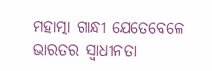ମହାତ୍ମା ଗାନ୍ଧୀ ଯେତେବେଳେ ଭାରତର ସ୍ୱାଧୀନତା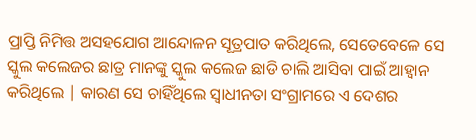ପ୍ରାପ୍ତି ନିମିତ୍ତ ଅସହଯୋଗ ଆନ୍ଦୋଳନ ସୂତ୍ରପାତ କରିଥିଲେ, ସେତେବେଳେ ସେ ସ୍କୁଲ କଲେଜର ଛାତ୍ର ମାନଙ୍କୁ ସ୍କୁଲ କଲେଜ ଛାଡି ଚାଲି ଆସିବା ପାଇଁ ଆହ୍ୱାନ କରିଥିଲେ | କାରଣ ସେ ଚାହିଁଥିଲେ ସ୍ୱାଧୀନତା ସଂଗ୍ରାମରେ ଏ ଦେଶର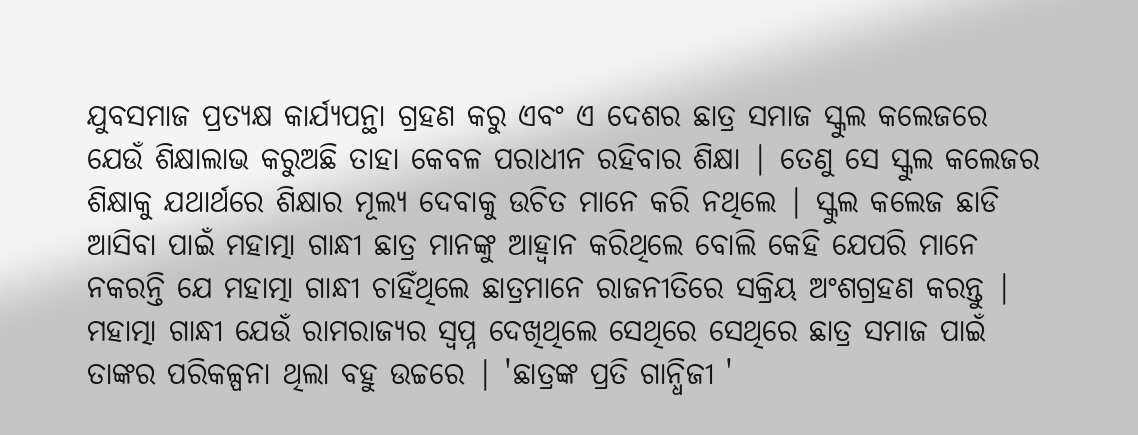ଯୁବସମାଜ ପ୍ରତ୍ୟକ୍ଷ କାର୍ଯ୍ୟପନ୍ଥା ଗ୍ରହଣ କରୁ ଏବଂ ଏ ଦେଶର ଛାତ୍ର ସମାଜ ସ୍କୁଲ କଲେଜରେ ଯେଉଁ ଶିକ୍ଷାଲାଭ କରୁଅଛି ତାହା କେବଳ ପରାଧୀନ ରହିବାର ଶିକ୍ଷା | ତେଣୁ ସେ ସ୍କୁଲ କଲେଜର ଶିକ୍ଷାକୁ ଯଥାର୍ଥରେ ଶିକ୍ଷାର ମୂଲ୍ୟ ଦେବାକୁ ଉଚିତ ମାନେ କରି ନଥିଲେ | ସ୍କୁଲ କଲେଜ ଛାଡି ଆସିବା ପାଇଁ ମହାତ୍ମା ଗାନ୍ଧୀ ଛାତ୍ର ମାନଙ୍କୁ ଆହ୍ୱାନ କରିଥିଲେ ବୋଲି କେହି ଯେପରି ମାନେ ନକରନ୍ତି ଯେ ମହାତ୍ମା ଗାନ୍ଧୀ ଚାହିଁଥିଲେ ଛାତ୍ରମାନେ ରାଜନୀତିରେ ସକ୍ରିୟ ଅଂଶଗ୍ରହଣ କରନ୍ତୁ | ମହାତ୍ମା ଗାନ୍ଧୀ ଯେଉଁ ରାମରାଜ୍ୟର ସ୍ୱପ୍ନ ଦେଖିଥିଲେ ସେଥିରେ ସେଥିରେ ଛାତ୍ର ସମାଜ ପାଇଁ ତାଙ୍କର ପରିକଳ୍ପନା ଥିଲା ବହୁ ଉଚ୍ଚରେ | 'ଛାତ୍ରଙ୍କ ପ୍ରତି ଗାନ୍ଧିଜୀ '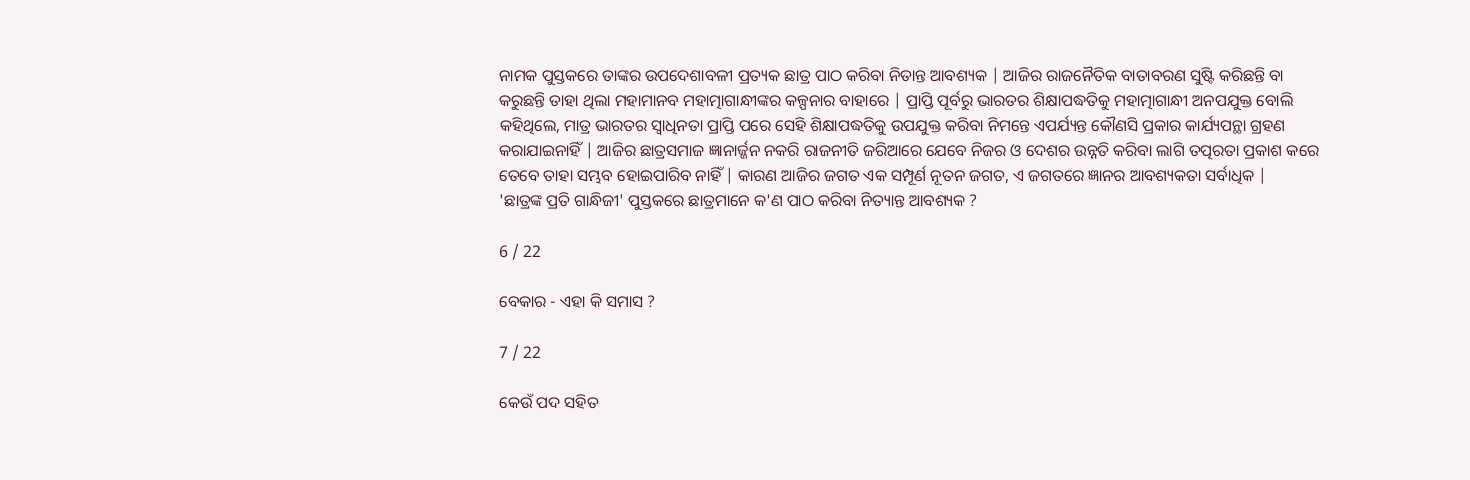ନାମକ ପୁସ୍ତକରେ ତାଙ୍କର ଉପଦେଶାବଳୀ ପ୍ରତ୍ୟକ ଛାତ୍ର ପାଠ କରିବା ନିତାନ୍ତ ଆବଶ୍ୟକ | ଆଜିର ରାଜନୈତିକ ବାତାବରଣ ସୁଷ୍ଟି କରିଛନ୍ତି ବା କରୁଛନ୍ତି ତାହା ଥିଲା ମହାମାନବ ମହାତ୍ମାଗାନ୍ଧୀଙ୍କର କଳ୍ପନାର ବାହାରେ | ପ୍ରାପ୍ତି ପୂର୍ବରୁ ଭାରତର ଶିକ୍ଷାପଦ୍ଧତିକୁ ମହାତ୍ମାଗାନ୍ଧୀ ଅନପଯୁକ୍ତ ବୋଲି କହିଥିଲେ, ମାତ୍ର ଭାରତର ସ୍ୱାଧିନତା ପ୍ରାପ୍ତି ପରେ ସେହି ଶିକ୍ଷାପଦ୍ଧତିକୁ ଉପଯୁକ୍ତ କରିବା ନିମନ୍ତେ ଏପର୍ଯ୍ୟନ୍ତ କୌଣସି ପ୍ରକାର କାର୍ଯ୍ୟପନ୍ଥା ଗ୍ରହଣ କରାଯାଇନାହିଁ | ଆଜିର ଛାତ୍ରସମାଜ ଜ୍ଞାନାର୍ଜ୍ଜନ ନକରି ରାଜନୀତି ଜରିଆରେ ଯେବେ ନିଜର ଓ ଦେଶର ଉନ୍ନତି କରିବା ଲାଗି ତତ୍ପରତା ପ୍ରକାଶ କରେ ତେବେ ତାହା ସମ୍ଭବ ହୋଇପାରିବ ନାହିଁ | କାରଣ ଆଜିର ଜଗତ ଏକ ସମ୍ପୂର୍ଣ ନୂତନ ଜଗତ, ଏ ଜଗତରେ ଜ୍ଞାନର ଆବଶ୍ୟକତା ସର୍ବାଧିକ |
'ଛାତ୍ରଙ୍କ ପ୍ରତି ଗାନ୍ଧିଜୀ' ପୁସ୍ତକରେ ଛାତ୍ରମାନେ କ'ଣ ପାଠ କରିବା ନିତ୍ୟାନ୍ତ ଆବଶ୍ୟକ ?

6 / 22

ବେକାର - ଏହା କି ସମାସ ?

7 / 22

କେଉଁ ପଦ ସହିତ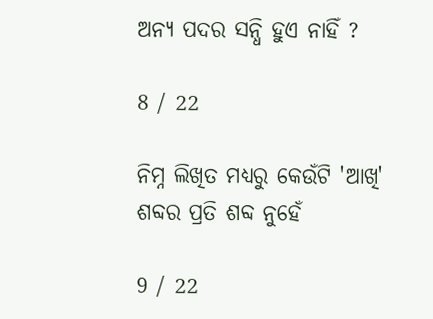ଅନ୍ୟ ପଦର ସନ୍ଧି ହୁଏ ନାହିଁ ?

8 / 22

ନିମ୍ନ ଲିଖିତ ମଧ୍ଯରୁ କେଉଁଟି 'ଆଖି' ଶବ୍ଦର ପ୍ରତି ଶବ୍ଦ ନୁହେଁ

9 / 22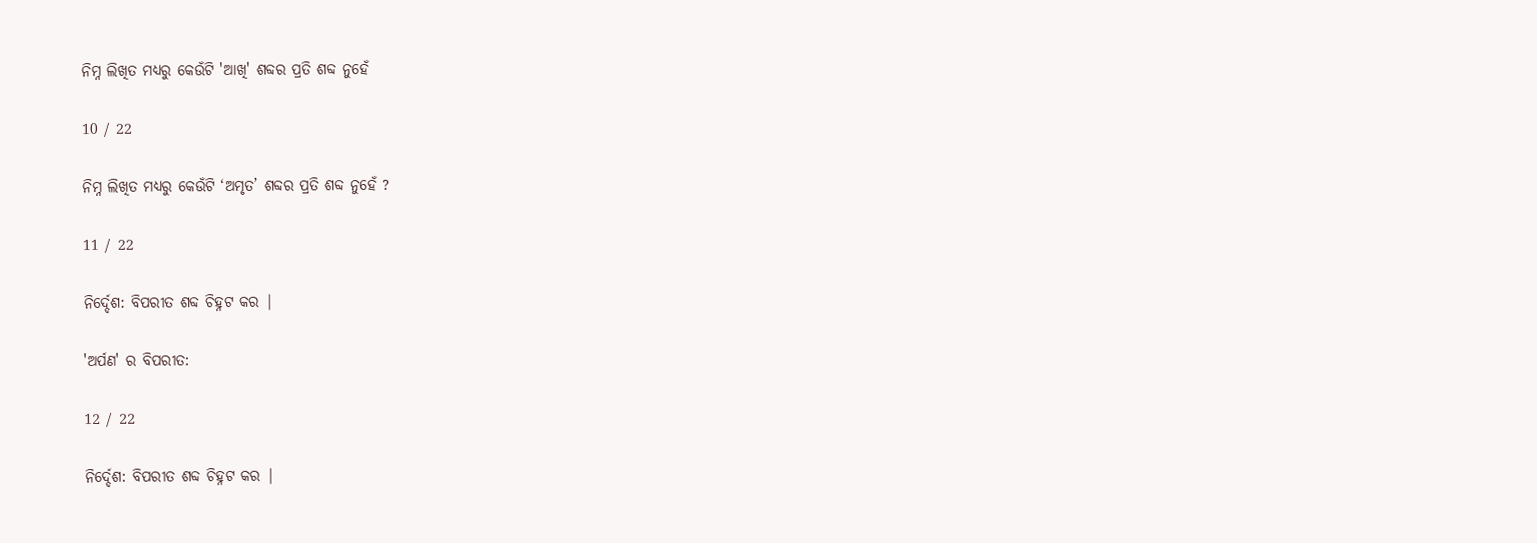ନିମ୍ନ ଲିଖିତ ମଧ୍ଯରୁ କେଉଁଟି 'ଆଖି' ଶବ୍ଦର ପ୍ରତି ଶବ୍ଦ ନୁହେଁ

10 / 22

ନିମ୍ନ ଲିଖିତ ମଧ୍ୟରୁ କେଉଁଟି ‘ଅମୃତ’ ଶବ୍ଦର ପ୍ରତି ଶବ୍ଦ ନୁହେଁ ?

11 / 22

ନିର୍ଦ୍ଦେଶ: ବିପରୀତ ଶବ୍ଦ ଚିହ୍ନଟ କର |

'ଅର୍ପଣ' ର ବିପରୀତ:

12 / 22

ନିର୍ଦ୍ଦେଶ: ବିପରୀତ ଶବ୍ଦ ଚିହ୍ନଟ କର |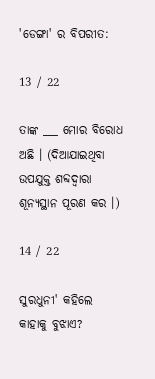'ଡେଙ୍ଗା' ର ବିପରୀତ:

13 / 22

ତାଙ୍କ ___ ମୋର ବିରୋଧ ଅଛି । (ଦିଆଯାଇଥିବା ଉପଯୁକ୍ତ ଶବ୍ଦଦ୍ୱାରା ଶୂନ୍ୟସ୍ଥାନ ପୂରଣ କର ।)

14 / 22

ସୁରଧୁନୀ' କହିଲେ କାହାକୁ ବୁଝାଏ?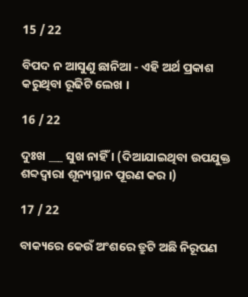15 / 22

ବିପଦ ନ ଆସୁଣୁ ଛାନିଆ - ଏହି ଅର୍ଥ ପ୍ରକାଶ କରୁଥିବା ରୂଢିଟି ଲେଖ ।

16 / 22

ଦୁଃଖ ___ ସୁଖ ନାହିଁ । (ଦିଆଯାଇଥିବା ଉପଯୁକ୍ତ ଶବ୍ଦଦ୍ୱାରା ଶୂନ୍ୟସ୍ଥାନ ପୂରଣ କର ।)

17 / 22

ବାକ୍ୟରେ କେଉଁ ଅଂଶରେ ତ୍ରୁଟି ଅଛି ନିରୂପଣ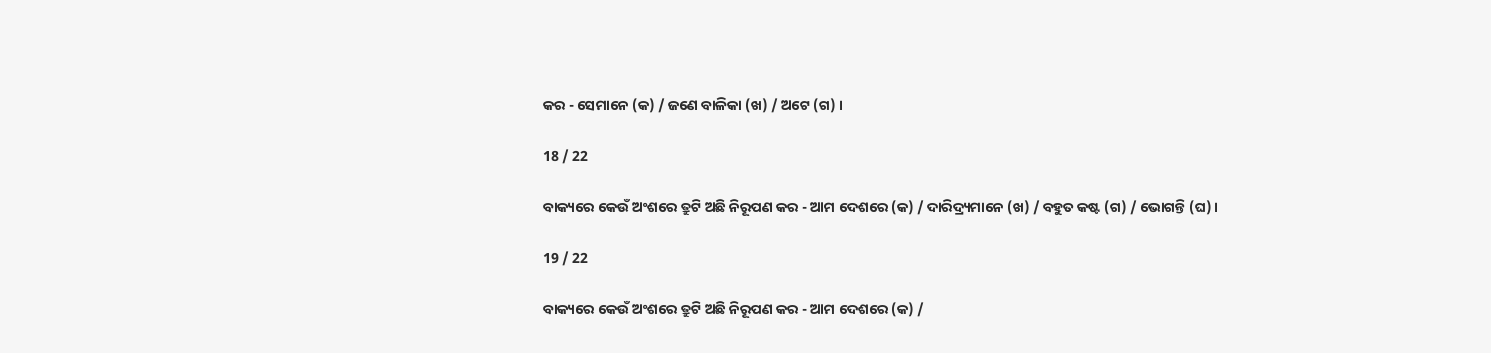କର - ସେମାନେ (କ) / ଜଣେ ବାଳିକା (ଖ) / ଅଟେ (ଗ) ।

18 / 22

ବାକ୍ୟରେ କେଉଁ ଅଂଶରେ ତ୍ରୁଟି ଅଛି ନିରୂପଣ କର - ଆମ ଦେଶରେ (କ) / ଦାରିଦ୍ର୍ୟମାନେ (ଖ) / ବହୁତ କଷ୍ଟ (ଗ) / ଭୋଗନ୍ତି (ଘ)।

19 / 22

ବାକ୍ୟରେ କେଉଁ ଅଂଶରେ ତ୍ରୁଟି ଅଛି ନିରୂପଣ କର - ଆମ ଦେଶରେ (କ) /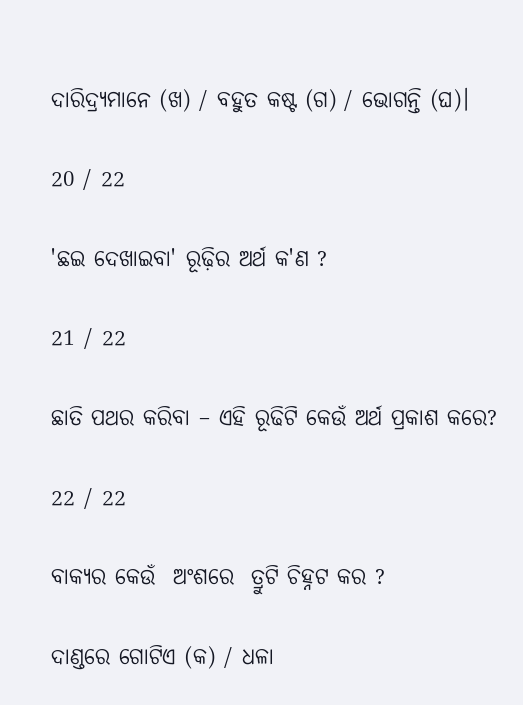ଦାରିଦ୍ର୍ୟମାନେ (ଖ) / ବହୁତ କଷ୍ଟ (ଗ) / ଭୋଗନ୍ତି (ଘ)।

20 / 22

'ଛଇ ଦେଖାଇବା' ରୂଢ଼ିର ଅର୍ଥ କ'ଣ ?

21 / 22

ଛାତି ପଥର କରିବା – ଏହି ରୂଢିଟି କେଉଁ ଅର୍ଥ ପ୍ରକାଶ କରେ?

22 / 22

ବାକ୍ୟର କେଉଁ  ଅଂଶରେ  ତ୍ରୁଟି ଚିହ୍ନଟ କର ?

ଦାଣ୍ଡରେ ଗୋଟିଏ (କ) / ଧଳା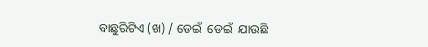ବାଛୁରିଟିଏ (ଖ) / ଡେଇଁ  ଡେଇଁ  ଯାଉଛି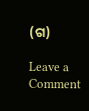(ଗ)

Leave a Comment